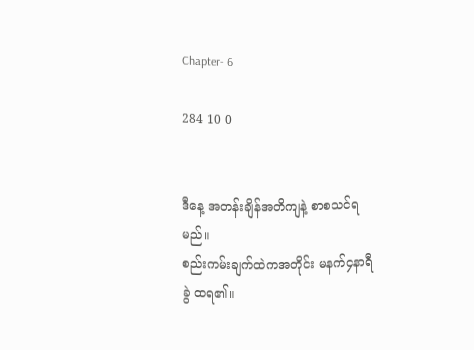Chapter- 6

284 10 0


ဒီနေ့ အတန်းချိန်အတိကျနဲ့ စာစသင်ရမည်။
စည်းကမ်းချက်ထဲကအတိုင်း မနက်၄နာရီခွဲ ထရ၏။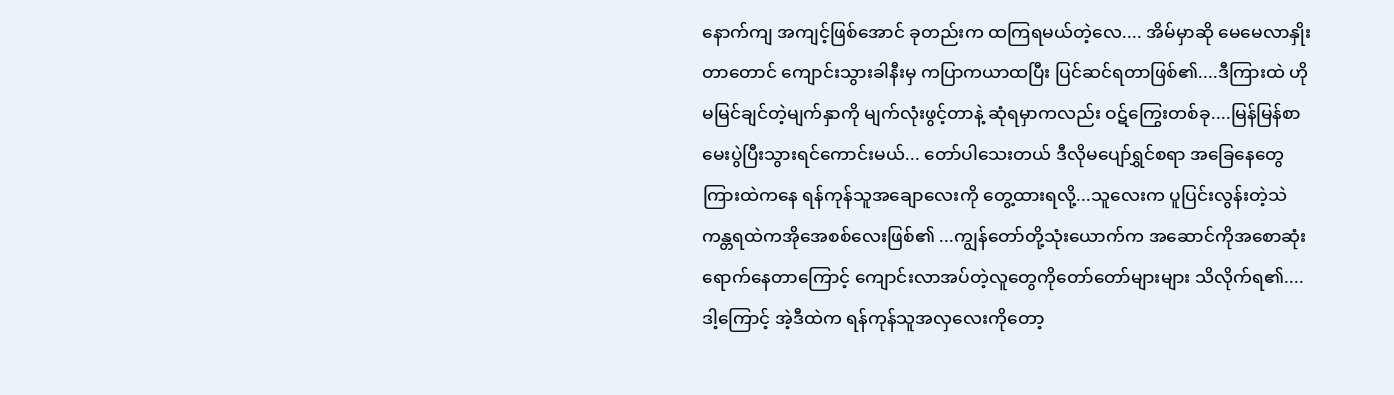နောက်ကျ အကျင့်ဖြစ်အောင် ခုတည်းက ထကြရမယ်တဲ့လေ.... အိမ်မှာဆို မေမေလာနှိုးတာတောင် ကျောင်းသွားခါနီးမှ ကပြာကယာထပြီး ပြင်ဆင်ရတာဖြစ်၏....ဒီကြားထဲ ဟိုမမြင်ချင်တဲ့မျက်နှာကို မျက်လုံးဖွင့်တာနဲ့ ဆုံရမှာကလည်း ဝဋ်ကြွေးတစ်ခု....မြန်မြန်စာမေးပွဲပြီးသွားရင်ကောင်းမယ်... တော်ပါသေးတယ် ဒီလိုမပျော်ရွှင်စရာ အခြေနေတွေကြားထဲကနေ ရန်ကုန်သူအချောလေးကို‌ တွေ့ထားရလို့...သူလေးက ပူပြင်းလွန်းတဲ့သဲကန္တရထဲကအိုအေစစ်လေးဖြစ်၏ ...ကျွန်တော်တို့သုံးယောက်က အဆောင်ကိုအစောဆုံးရောက်နေတာကြောင့် ကျောင်းလာအပ်တဲ့လူတွေကိုတော်တော်များများ သိလိုက်ရ၏....ဒါ့ကြောင့် အဲ့ဒီထဲက ရန်ကုန်သူအလှလေးကိုတော့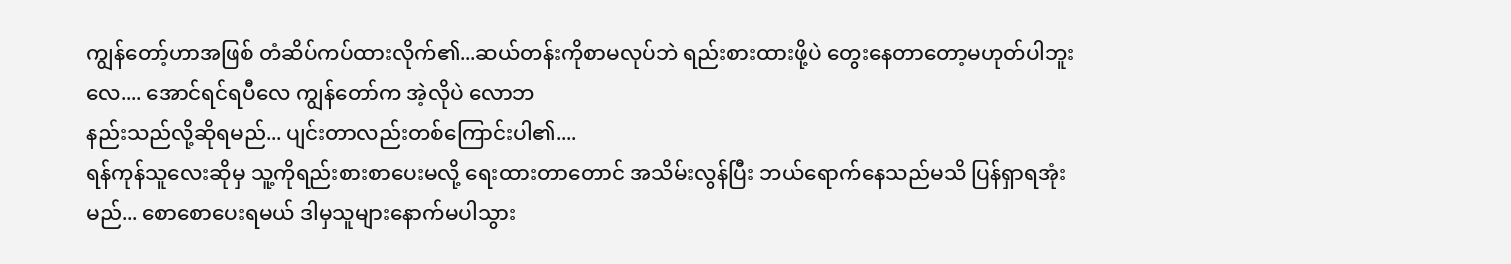ကျွန်တော့်ဟာအဖြစ် တံဆိပ်ကပ်ထားလိုက်၏...ဆယ်တန်းကိုစာမလုပ်ဘဲ ရည်းစားထားဖို့ပဲ တွေးနေတာတော့မဟုတ်ပါဘူးလေ.... အောင်ရင်ရပီလေ ကျွန်တော်က အဲ့လိုပဲ လောဘ
နည်းသည်လို့ဆိုရမည်... ပျင်းတာလည်းတစ်ကြောင်းပါ၏....
ရန်ကုန်သူလေးဆိုမှ သူ့ကိုရည်းစားစာပေးမလို့ ရေးထားတာတောင် အသိမ်းလွန်ပြီး ဘယ်ရောက်နေသည်မသိ ပြန်ရှာရအုံးမည်... စောစောပေးရမယ် ဒါမှသူများနောက်မပါသွား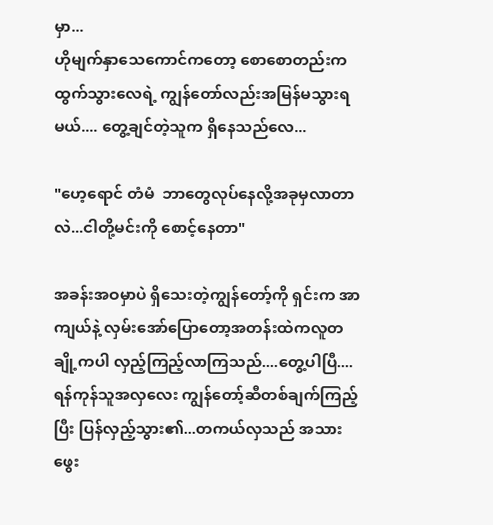မှာ...
ဟိုမျက်နှာသေကောင်ကတော့ စော‌စောတည်းက  ထွက်သွားလေရဲ့ ကျွန်တော်လည်းအမြန်မသွားရမယ်.... တွေ့ချင်တဲ့သူက ရှိနေသည်လေ...

"ဟေ့ရောင် တံမံ  ဘာတွေလုပ်နေလို့အခုမှလာတာလဲ...ငါတို့မင်းကို စောင့်နေတာ"

အခန်းအဝမှာပဲ ရှိသေးတဲ့ကျွန်တော့်ကို ရှင်းက အာကျယ်နဲ့ လှမ်းအော်ပြောတော့အတန်းထဲကလူတချို့ကပါ လှည့်ကြည့်လာကြသည်....တွေ့ပါပြီ....ရန်ကုန်သူအလှလေး ကျွန်တော့်ဆီတစ်ချက်ကြည့်ပြီး ပြန်လှည့်သွား၏...တကယ်လှသည် အသားဖွေး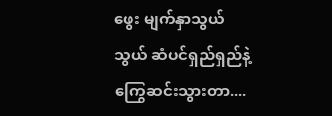ဖွေး မျက်နှာသွယ်သွယ် ဆံပင်ရှည်ရှည်နဲ့ ကြွေဆင်းသွားတာ....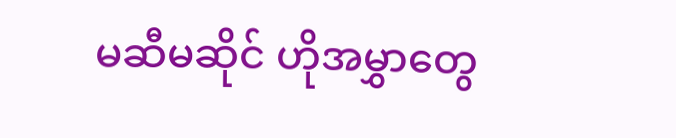မဆီမဆိုင် ဟိုအမွှာတွေ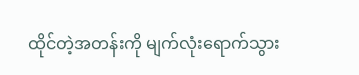ထိုင်တဲ့အတန်းကို မျက်လုံးရောက်သွား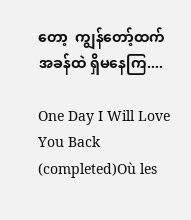တော့  ကျွန်တော့်ထက် အခန်ထဲ ရှိမနေကြ....

One Day I Will Love You Back (completed)Où les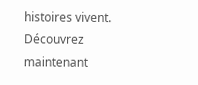histoires vivent. Découvrez maintenant